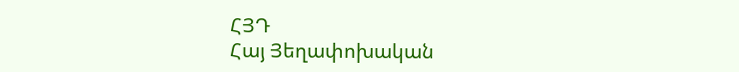ՀՅԴ
Հայ Յեղափոխական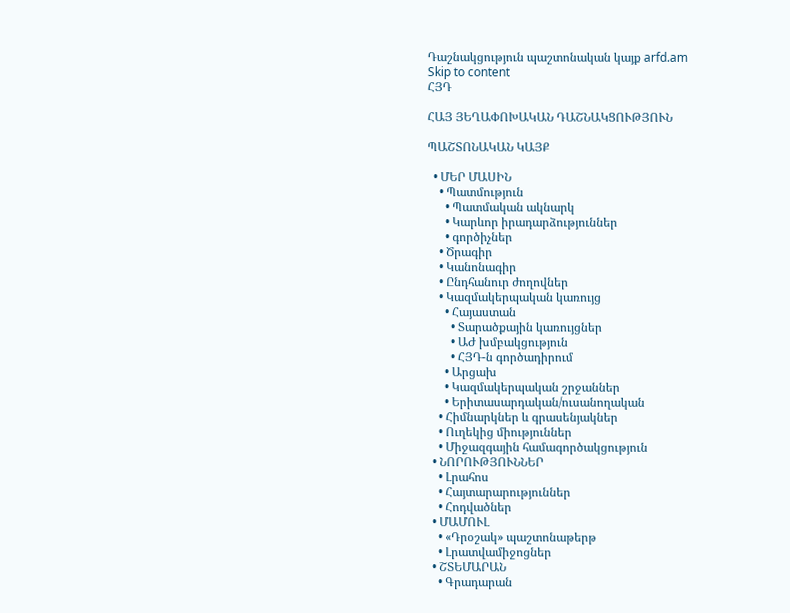Դաշնակցություն պաշտոնական կայք arfd.am
Skip to content
ՀՅԴ

ՀԱՅ ՅԵՂԱՓՈԽԱԿԱՆ ԴԱՇՆԱԿՑՈՒԹՅՈՒՆ

ՊԱՇՏՈՆԱԿԱՆ ԿԱՅՔ

  • ՄԵՐ ՄԱՍԻՆ
    • Պատմություն
      • Պատմական ակնարկ
      • Կարևոր իրադարձություններ
      • գործիչներ
    • Ծրագիր
    • Կանոնագիր
    • Ընդհանուր ժողովներ
    • Կազմակերպական կառույց
      • Հայաստան
        • Տարածքային կառույցներ
        • ԱԺ խմբակցություն
        • ՀՅԴ-ն գործադիրում
      • Արցախ
      • Կազմակերպական շրջաններ
      • Երիտասարդական/ուսանողական
    • Հիմնարկներ և գրասենյակներ
    • Ուղեկից միություններ
    • Միջազգային համագործակցություն
  • ՆՈՐՈՒԹՅՈՒՆՆԵՐ
    • Լրահոս
    • Հայտարարություններ
    • Հոդվածներ
  • ՄԱՄՈՒԼ
    • «Դրօշակ» պաշտոնաթերթ
    • Լրատվամիջոցներ
  • ՇՏԵՄԱՐԱՆ
    • Գրադարան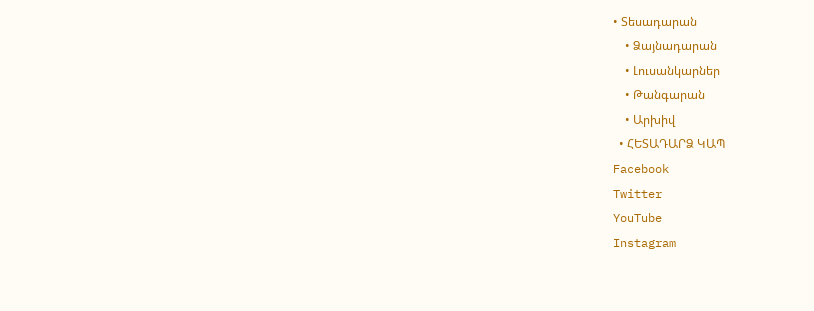• Տեսադարան
    • Ձայնադարան
    • Լուսանկարներ
    • Թանգարան
    • Արխիվ
  • ՀԵՏԱԴԱՐՁ ԿԱՊ
Facebook
Twitter
YouTube
Instagram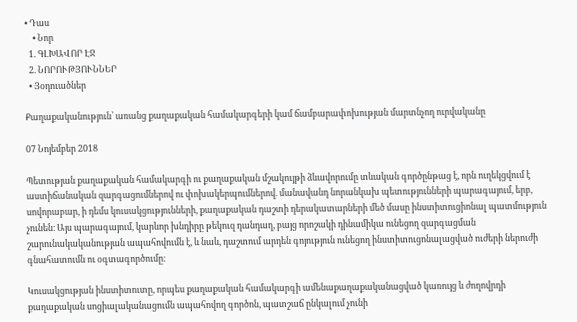• Դաս
    • Նոր
  1. ԳԼԽԱՎՈՐ ԷՋ
  2. ՆՈՐՈՒԹՅՈՒՆՆԵՐ
  • Յօդուածներ

Քաղաքականություն՝ առանց քաղաքական համակարգերի կամ ճամբարափոխության մարտնչող ուրվականը

07 Նոյեմբեր 2018

Պետության քաղաքական համակարգի ու քաղաքական մշակույթի ձևավորումը տևական գործընթաց է, որն ուղեկցվում է աստիճանական զարգացումներով ու փոխակերպումներով. մանավանդ նորանկախ պետությունների պարագայում, երբ, սովորաբար, ի դեմս կուսակցությունների, քաղաքական դաշտի դերակատարների մեծ մասը ինստիտուցիոնալ պատմություն չունեն։ Այս պարագայում, կարևոր խնդիրը թեկուզ դանդաղ, բայց որոշակի դինամիկա ունեցող զարգացման շարունակականության ապահովումն է, և նաև, դաշտում արդեն գոյություն ունեցող ինստիտուցոնալացված ուժերի ներուժի գնահատումն ու օգտագործումը։

Կուսակցության ինստիտուտը, որպես քաղաքական համակարգի ամենաքաղաքականացված կառույց և ժողովրդի քաղաքական սոցիալականացումն ապահովող գործոն, պատշաճ ընկալում չունի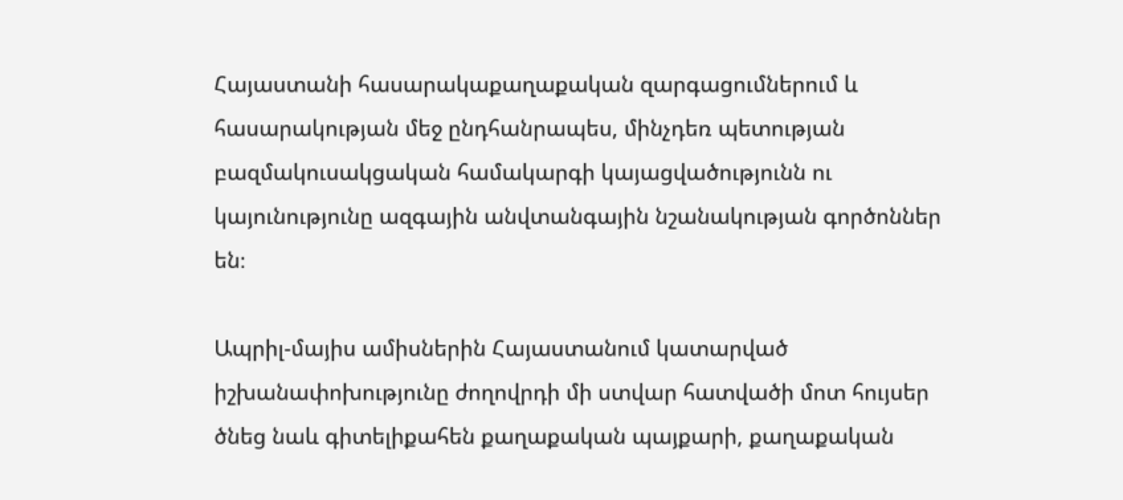Հայաստանի հասարակաքաղաքական զարգացումներում և հասարակության մեջ ընդհանրապես, մինչդեռ պետության բազմակուսակցական համակարգի կայացվածությունն ու կայունությունը ազգային անվտանգային նշանակության գործոններ են։

Ապրիլ-մայիս ամիսներին Հայաստանում կատարված իշխանափոխությունը ժողովրդի մի ստվար հատվածի մոտ հույսեր ծնեց նաև գիտելիքահեն քաղաքական պայքարի, քաղաքական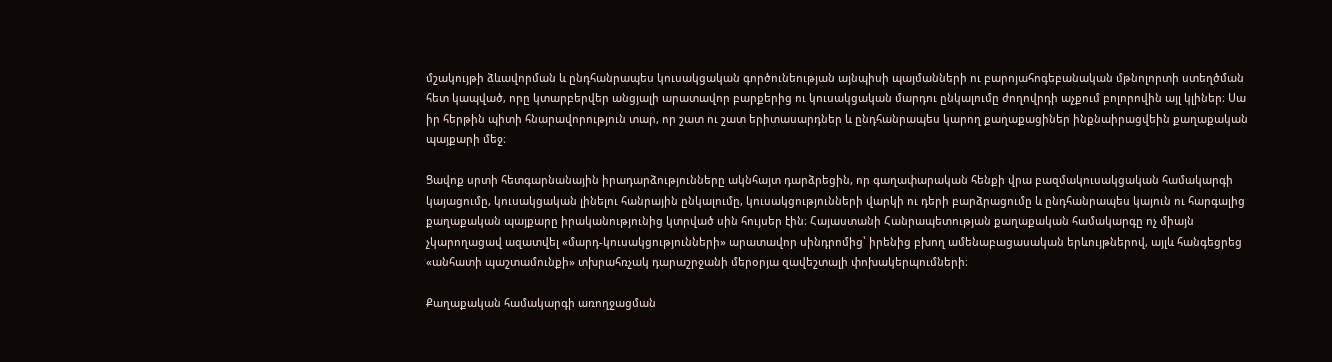մշակույթի ձևավորման և ընդհանրապես կուսակցական գործունեության այնպիսի պայմանների ու բարոյահոգեբանական մթնոլորտի ստեղծման հետ կապված, որը կտարբերվեր անցյալի արատավոր բարքերից ու կուսակցական մարդու ընկալումը ժողովրդի աչքում բոլորովին այլ կլիներ։ Սա իր հերթին պիտի հնարավորություն տար, որ շատ ու շատ երիտասարդներ և ընդհանրապես կարող քաղաքացիներ ինքնաիրացվեին քաղաքական պայքարի մեջ։

Ցավոք սրտի հետգարնանային իրադարձությունները ակնհայտ դարձրեցին, որ գաղափարական հենքի վրա բազմակուսակցական համակարգի կայացումը, կուսակցական լինելու հանրային ընկալումը, կուսակցությունների վարկի ու դերի բարձրացումը և ընդհանրապես կայուն ու հարգալից քաղաքական պայքարը իրականությունից կտրված սին հույսեր էին։ Հայաստանի Հանրապետության քաղաքական համակարգը ոչ միայն չկարողացավ ազատվել «մարդ-կուսակցությունների» արատավոր սինդրոմից՝ իրենից բխող ամենաբացասական երևույթներով, այլև հանգեցրեց «անհատի պաշտամունքի» տխրահռչակ դարաշրջանի մերօրյա զավեշտալի փոխակերպումների։

Քաղաքական համակարգի առողջացման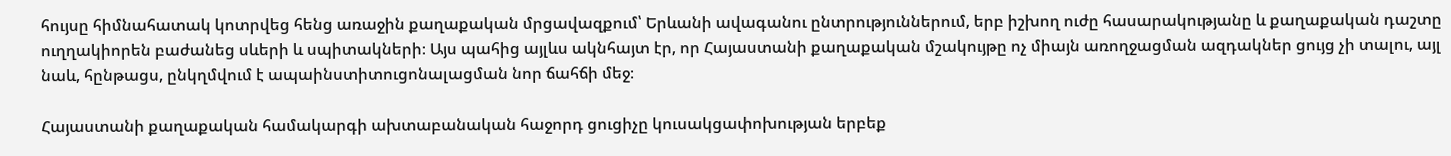հույսը հիմնահատակ կոտրվեց հենց առաջին քաղաքական մրցավազքում՝ Երևանի ավագանու ընտրություններում, երբ իշխող ուժը հասարակությանը և քաղաքական դաշտը ուղղակիորեն բաժանեց սևերի և սպիտակների։ Այս պահից այլևս ակնհայտ էր, որ Հայաստանի քաղաքական մշակույթը ոչ միայն առողջացման ազդակներ ցույց չի տալու, այլ նաև, հընթացս, ընկղմվում է ապաինստիտուցոնալացման նոր ճահճի մեջ։

Հայաստանի քաղաքական համակարգի ախտաբանական հաջորդ ցուցիչը կուսակցափոխության երբեք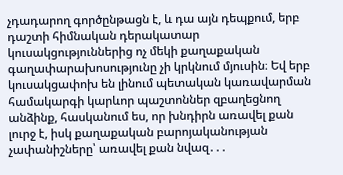չդադարող գործընթացն է, և դա այն դեպքում, երբ դաշտի հիմնական դերակատար կուսակցություններից ոչ մեկի քաղաքական գաղափարախոսությունը չի կրկնում մյուսին։ Եվ երբ կուսակցափոխ են լինում պետական կառավարման համակարգի կարևոր պաշտոններ զբաղեցնող անձինք, հասկանում ես, որ խնդիրն առավել քան լուրջ է, իսկ քաղաքական բարոյականության չափանիշները՝ առավել քան նվազ․․․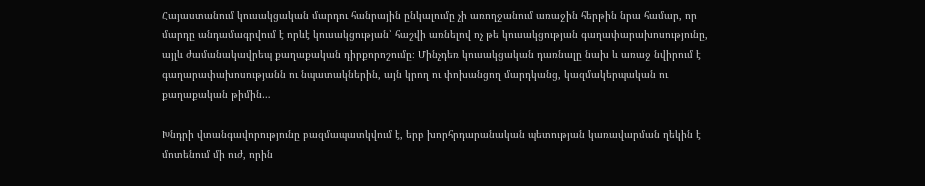Հայաստանում կուսակցական մարդու հանրային ընկալումը չի առողջանում առաջին հերթին նրա համար, որ մարդը անդամագրվում է որևէ կուսակցության՝ հաշվի առնելով ոչ թե կուսակցության գաղափարախոսությունը, այլև ժամանակավրեպ քաղաքական դիրքորոշումը։ Մինչդեռ կուսակցական դառնալը նախ և առաջ նվիրում է գաղարափախոսությանն ու նպատակներին, այն կրող ու փոխանցող մարդկանց, կազմակերպական ու քաղաքական թիմին…

Խնդրի վտանգավորությունը բազմապատկվում է, երբ խորհրդարանական պետության կառավարման ղեկին է մոտենում մի ուժ, որին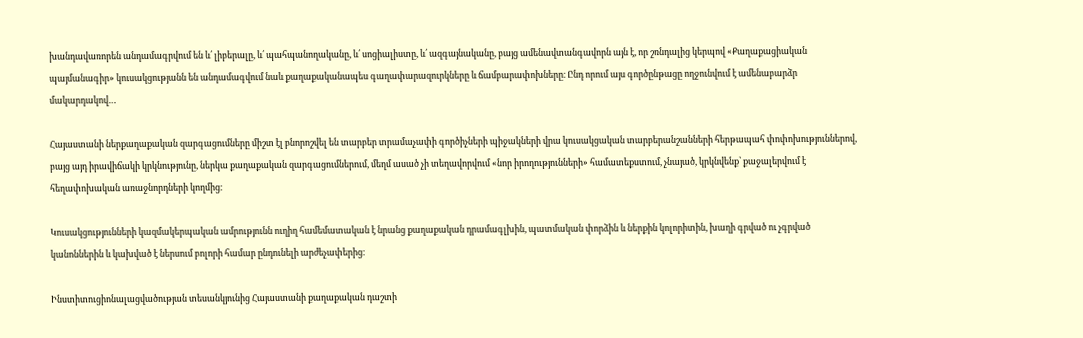խանդավառորեն անդամագրվում են և՛ լիբերալը, և՛ պահպանողականը, և՛ սոցիալիստը, և՛ ազգայնականը, բայց ամենավտանգավորն այն է, որ շռնդալից կերպով «Քաղաքացիական պայմանագիր» կուսակցությանն են անդամագվում նաև քաղաքականապես գաղափարազուրկները և ճամբարափոխները։ Ընդ որում այս գործընթացը ողջունվում է ամենաբարձր մակարդակով…

Հայաստանի ներքաղաքական զարգացումները միշտ էլ բնորոշվել են տարբեր տրամաչափի գործիչների պիջակների վրա կուսակցական տարբերանշանների հերթապահ փոփոխություններով, բայց այդ իրավիճակի կրկնությունը, ներկա քաղաքական զարգացումներում, մեղմ ասած չի տեղավորվում «նոր իրողությունների» համատեքստում, չնայած, կրկնվենք՝ քաջալերվում է հեղափոխական առաջնորդների կողմից։

Կուսակցությունների կազմակերպական ամրությունն ուղիղ համեմատական է նրանց քաղաքական դրամագլխին, պատմական փորձին և ներքին կոլորիտին, խաղի գրված ու չգրված կանոններին և կախված է ներսում բոլորի համար ընդունելի արժեչափերից։

Ինստիտուցիոնալացվածության տեսանկյունից Հայաստանի քաղաքական դաշտի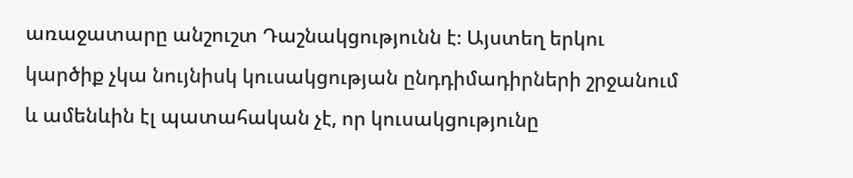առաջատարը անշուշտ Դաշնակցությունն է։ Այստեղ երկու կարծիք չկա նույնիսկ կուսակցության ընդդիմադիրների շրջանում և ամենևին էլ պատահական չէ, որ կուսակցությունը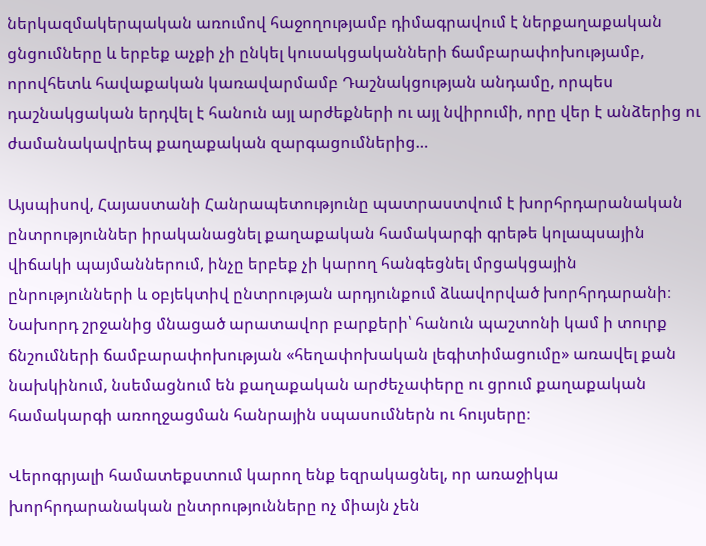ներկազմակերպական առումով հաջողությամբ դիմագրավում է ներքաղաքական ցնցումները և երբեք աչքի չի ընկել կուսակցականների ճամբարափոխությամբ, որովհետև հավաքական կառավարմամբ Դաշնակցության անդամը, որպես դաշնակցական երդվել է հանուն այլ արժեքների ու այլ նվիրումի, որը վեր է անձերից ու ժամանակավրեպ քաղաքական զարգացումներից…

Այսպիսով, Հայաստանի Հանրապետությունը պատրաստվում է խորհրդարանական ընտրություններ իրականացնել քաղաքական համակարգի գրեթե կոլապսային վիճակի պայմաններում, ինչը երբեք չի կարող հանգեցնել մրցակցային ընրությունների և օբյեկտիվ ընտրության արդյունքում ձևավորված խորհրդարանի։ Նախորդ շրջանից մնացած արատավոր բարքերի՝ հանուն պաշտոնի կամ ի տուրք ճնշումների ճամբարափոխության «հեղափոխական լեգիտիմացումը» առավել քան նախկինում, նսեմացնում են քաղաքական արժեչափերը ու ցրում քաղաքական համակարգի առողջացման հանրային սպասումներն ու հույսերը։

Վերոգրյալի համատեքստում կարող ենք եզրակացնել, որ առաջիկա խորհրդարանական ընտրությունները ոչ միայն չեն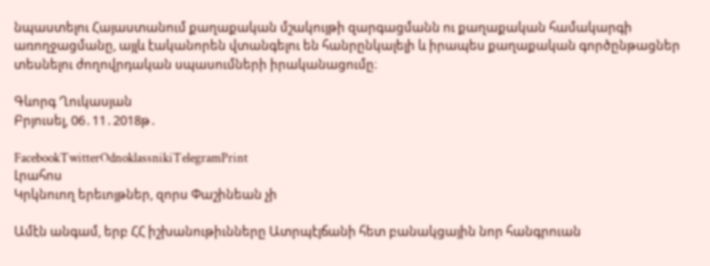նպաստելու Հայաստանում քաղաքական մշակույթի զարգացմանն ու քաղաքական համակարգի առողջացմանը, այլև էականորեն վտանգելու են հանրընկալելի և իրապես քաղաքական գործընթացներ տեսնելու ժողովրդական սպասումների իրականացումը։

Գևորգ Ղուկասյան
Բրյուսել, 06․11․2018թ․

FacebookTwitterOdnoklassnikiTelegramPrint
Լրահոս
Կրկնուող երեւոյթներ, զորս Փաշինեան չի

Ամէն անգամ, երբ ՀՀ իշխանութիւնները Ատրպէյճանի հետ բանակցային նոր հանգրուան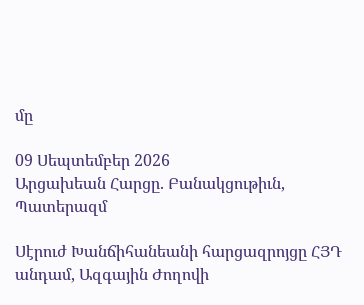մը

09 Սեպտեմբեր 2026
Արցախեան Հարցը. Բանակցութիւն, Պատերազմ

Սէրուժ Խանճիհանեանի հարցազրոյցը ՀՅԴ անդամ, Ազգային Ժողովի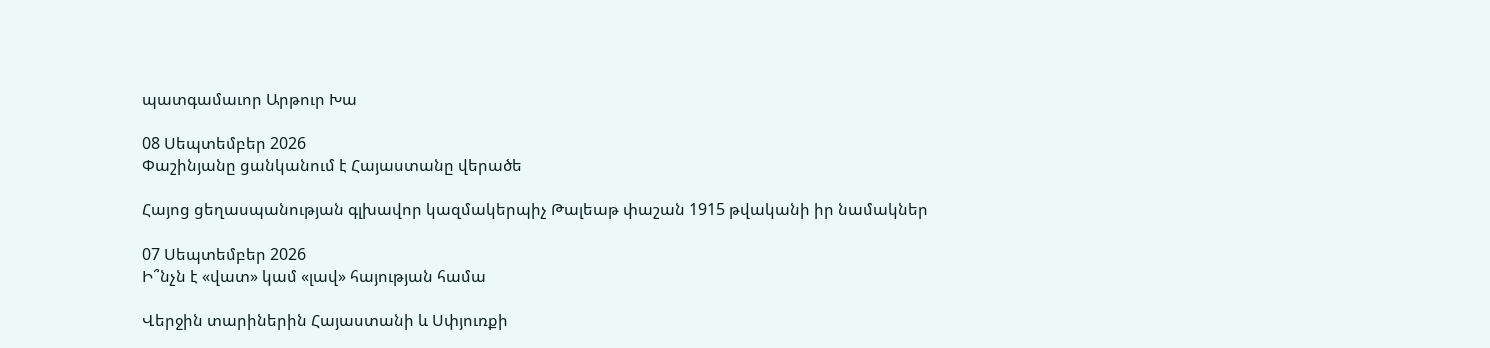պատգամաւոր Արթուր Խա

08 Սեպտեմբեր 2026
Փաշինյանը ցանկանում է Հայաստանը վերածե

Հայոց ցեղասպանության գլխավոր կազմակերպիչ Թալեաթ փաշան 1915 թվականի իր նամակներ

07 Սեպտեմբեր 2026
Ի՞նչն է «վատ» կամ «լավ» հայության համա

Վերջին տարիներին Հայաստանի և Սփյուռքի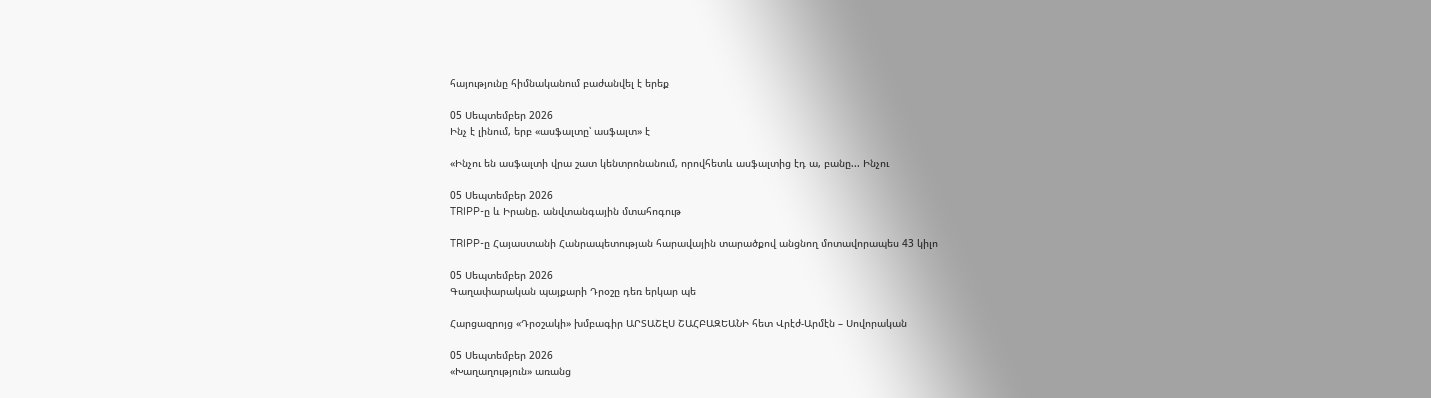հայությունը հիմնականում բաժանվել է երեք

05 Սեպտեմբեր 2026
Ինչ է լինում, երբ «ասֆալտը՝ ասֆալտ» է

«Ինչու են ասֆալտի վրա շատ կենտրոնանում, որովհետև ասֆալտից էդ ա, բանը... Ինչու

05 Սեպտեմբեր 2026
TRIPP-ը և Իրանը. անվտանգային մտահոգութ

TRIPP-ը Հայաստանի Հանրապետության հարավային տարածքով անցնող մոտավորապես 43 կիլո

05 Սեպտեմբեր 2026
Գաղափարական պայքարի Դրօշը դեռ երկար պե

Հարցազրոյց «Դրօշակի» խմբագիր ԱՐՏԱՇԷՍ ՇԱՀԲԱԶԵԱՆԻ հետ Վրէժ-Արմէն – Սովորական

05 Սեպտեմբեր 2026
«Խաղաղություն» առանց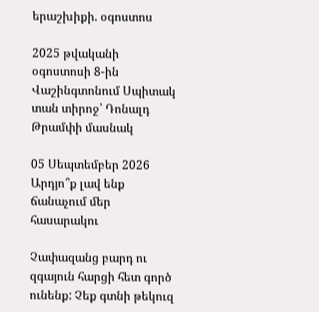երաշխիքի. օգոստոս

2025 թվականի օգոստոսի 8-ին Վաշինգտոնում Սպիտակ տան տիրոջ՝ Դոնալդ Թրամփի մասնակ

05 Սեպտեմբեր 2026
Արդյո՞ք լավ ենք ճանաչում մեր հասարակու

Չափազանց բարդ ու զգայուն հարցի հետ գործ ունենք: Չեք գտնի թեկուզ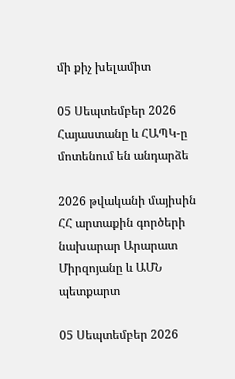մի քիչ խելամիտ

05 Սեպտեմբեր 2026
Հայաստանը և ՀԱՊԿ-ը մոտենում են անդարձե

2026 թվականի մայիսին ՀՀ արտաքին գործերի նախարար Արարատ Միրզոյանը և ԱՄՆ պետքարտ

05 Սեպտեմբեր 2026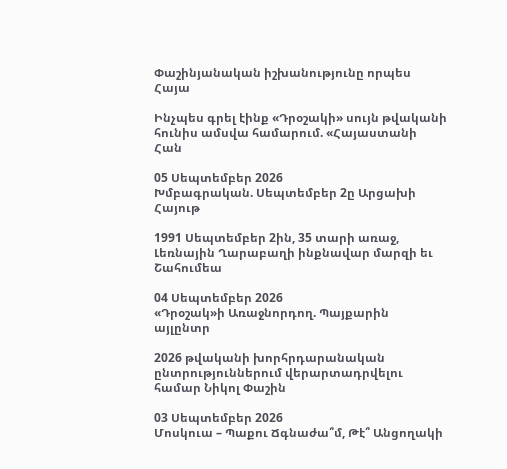Փաշինյանական իշխանությունը որպես Հայա

Ինչպես գրել էինք «Դրօշակի» սույն թվականի հունիս ամսվա համարում. «Հայաստանի Հան

05 Սեպտեմբեր 2026
Խմբագրական. Սեպտեմբեր 2ը Արցախի Հայութ

1991 Սեպտեմբեր 2ին, 35 տարի առաջ, Լեռնային Ղարաբաղի ինքնավար մարզի եւ Շահումեա

04 Սեպտեմբեր 2026
«Դրօշակ»ի Առաջնորդող. Պայքարին այլընտր

2026 թվականի խորհրդարանական ընտրություններում վերարտադրվելու համար Նիկոլ Փաշին

03 Սեպտեմբեր 2026
Մոսկուա – Պաքու Ճգնաժա՞մ, Թէ՞ Անցողակի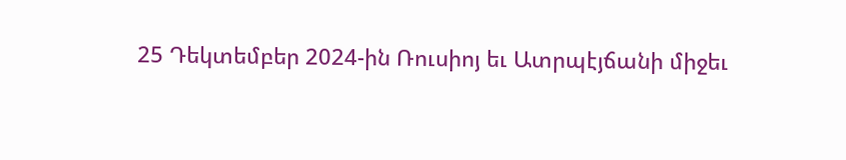25 Դեկտեմբեր 2024-ին Ռուսիոյ եւ Ատրպէյճանի միջեւ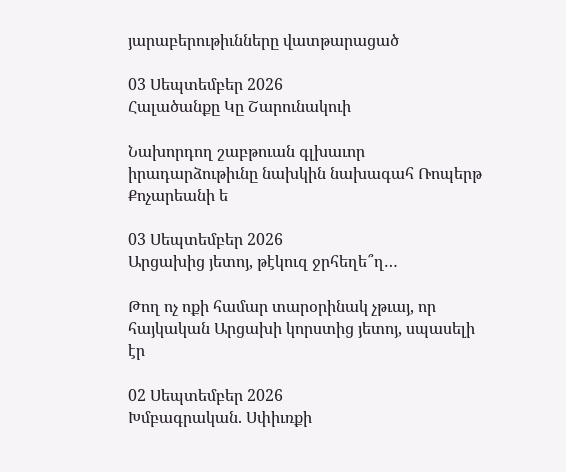յարաբերութիւնները վատթարացած

03 Սեպտեմբեր 2026
Հալածանքը Կը Շարունակուի

Նախորդող շաբթուան գլխաւոր իրադարձութիւնը նախկին նախագահ Ռոպերթ Քոչարեանի ե

03 Սեպտեմբեր 2026
Արցախից յետոյ, թէկուզ ջրհեղե՞ղ…

Թող ոչ ոքի համար տարօրինակ չթւայ, որ հայկական Արցախի կորստից յետոյ, սպասելի էր

02 Սեպտեմբեր 2026
Խմբագրական. Սփիւռքի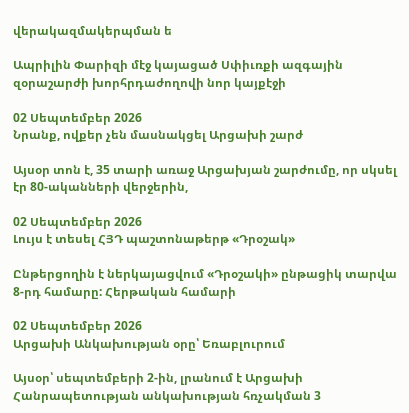վերակազմակերպման ե

Ապրիլին Փարիզի մէջ կայացած Սփիւռքի ազգային զօրաշարժի խորհրդաժողովի նոր կայքէջի

02 Սեպտեմբեր 2026
Նրանք, ովքեր չեն մասնակցել Արցախի շարժ

Այսօր տոն է, 35 տարի առաջ Արցախյան շարժումը, որ սկսել էր 80-ականների վերջերին,

02 Սեպտեմբեր 2026
Լույս է տեսել ՀՅԴ պաշտոնաթերթ «Դրօշակ»

Ընթերցողին է ներկայացվում «Դրօշակի» ընթացիկ տարվա 8-րդ համարը: Հերթական համարի

02 Սեպտեմբեր 2026
Արցախի Անկախության օրը՝ Եռաբլուրում

Այսօր՝ սեպտեմբերի 2-ին, լրանում է Արցախի Հանրապետության անկախության հռչակման 3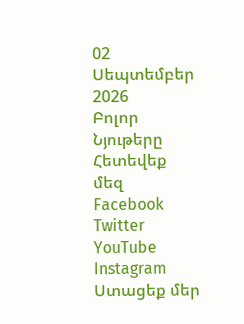02 Սեպտեմբեր 2026
Բոլոր Նյութերը
Հետեվեք մեզ
Facebook
Twitter
YouTube
Instagram
Ստացեք մեր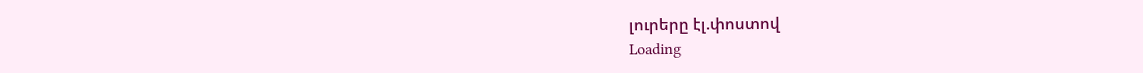լուրերը էլ.փոստով
Loading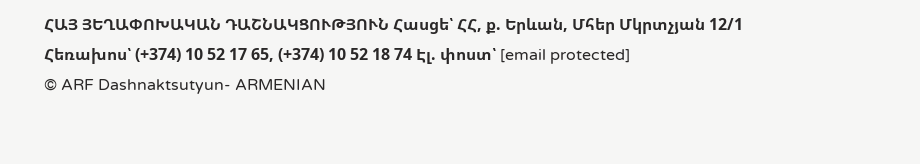ՀԱՅ ՅԵՂԱՓՈԽԱԿԱՆ ԴԱՇՆԱԿՑՈՒԹՅՈՒՆ Հասցե՝ ՀՀ, ք. Երևան, Մհեր Մկրտչյան 12/1 Հեռախոս՝ (+374) 10 52 17 65, (+374) 10 52 18 74 Էլ. փոստ՝ [email protected]
© ARF Dashnaktsutyun- ARMENIAN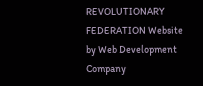REVOLUTIONARY FEDERATION Website by Web Development Company